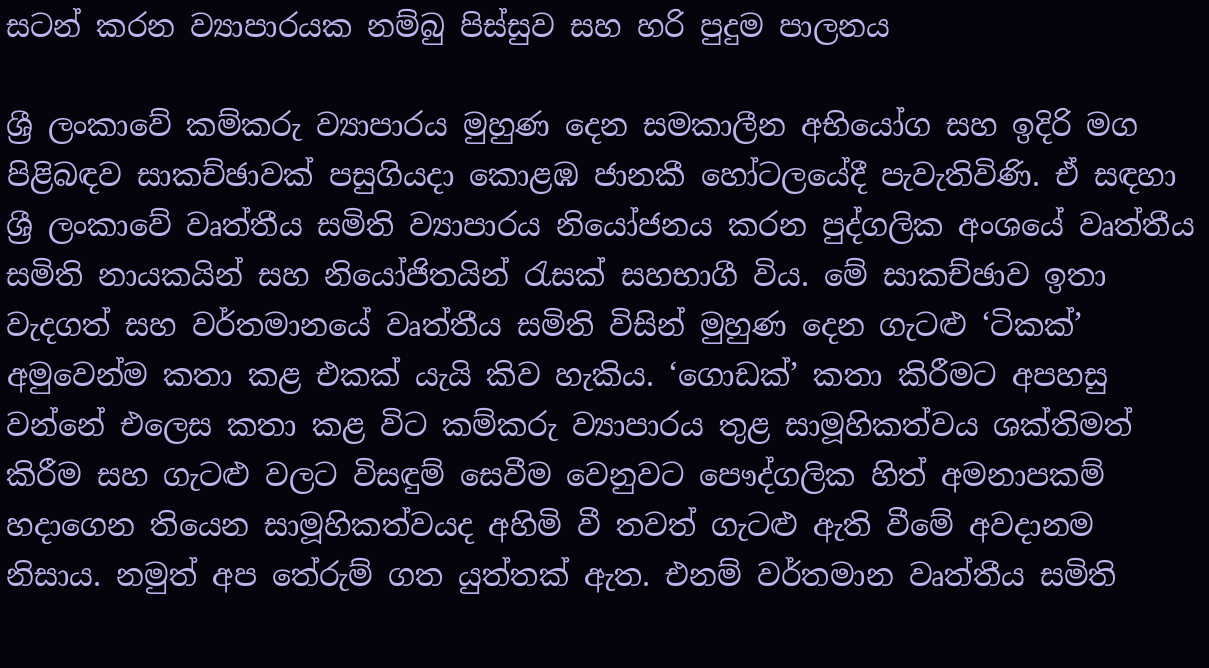සටන් කරන ව්‍යාපාරයක නම්බු පිස්සුව සහ හරි පුදුම පාලනය

ශ්‍රී ලංකාවේ කම්කරු ව්‍යාපාරය මුහුණ දෙන සමකාලීන අභියෝග සහ ඉදිරි මග පිළිබඳව සාකච්ඡාවක් පසුගියදා කොළඹ ජානකී හෝටලයේදී පැවැතිවිණි. ඒ සඳහා ශ්‍රී ලංකාවේ වෘත්තීය සමිති ව්‍යාපාරය නියෝජනය කරන පුද්ගලික අංශයේ වෘත්තීය සමිති නායකයින් සහ නියෝජිතයින් රැසක් සහභාගී විය. මේ සාකච්ඡාව ඉතා වැදගත් සහ වර්තමානයේ වෘත්තීය සමිති විසින් මුහුණ දෙන ගැටළු ‘ටිකක්’ අමුවෙන්ම කතා කළ එකක් යැයි කිව හැකිය. ‘ගොඩක්’ කතා කිරීමට අපහසු වන්නේ එලෙස කතා කළ විට කම්කරු ව්‍යාපාරය තුළ සාමූහිකත්වය ශක්තිමත් කිරීම සහ ගැටළු වලට විසඳුම් සෙවීම වෙනුවට පෞද්ගලික හිත් අමනාපකම් හදාගෙන තියෙන සාමූහිකත්වයද අහිමි වී තවත් ගැටළු ඇති වීමේ අවදානම නිසාය. නමුත් අප තේරුම් ගත යුත්තක් ඇත. එනම් වර්තමාන වෘත්තීය සමිති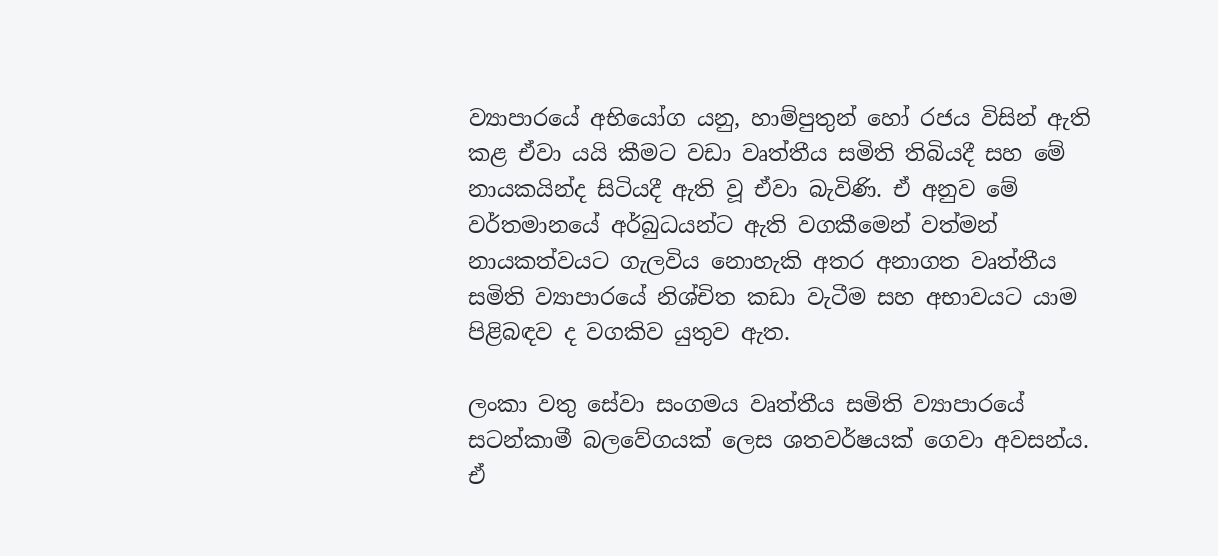ව්‍යාපාරයේ අභියෝග යනු, හාම්පුතුන් හෝ රජය විසින් ඇති කළ ඒවා යයි කීමට වඩා වෘත්තීය සමිති තිබියදී සහ මේ නායකයින්ද සිටියදී ඇති වූ ඒවා බැවිණි. ඒ අනුව මේ වර්තමානයේ අර්බුධයන්ට ඇති වගකීමෙන් වත්මන් නායකත්වයට ගැලවිය නොහැකි අතර අනාගත වෘත්තීය සමිති ව්‍යාපාරයේ නිශ්චිත කඩා වැටීම සහ අභාවයට යාම පිළිබඳව ද වගකිව යුතුව ඇත.

ලංකා වතු සේවා සංගමය වෘත්තීය සමිති ව්‍යාපාරයේ සටන්කාමී බලවේගයක් ලෙස ශතවර්ෂයක් ගෙවා අවසන්ය. ඒ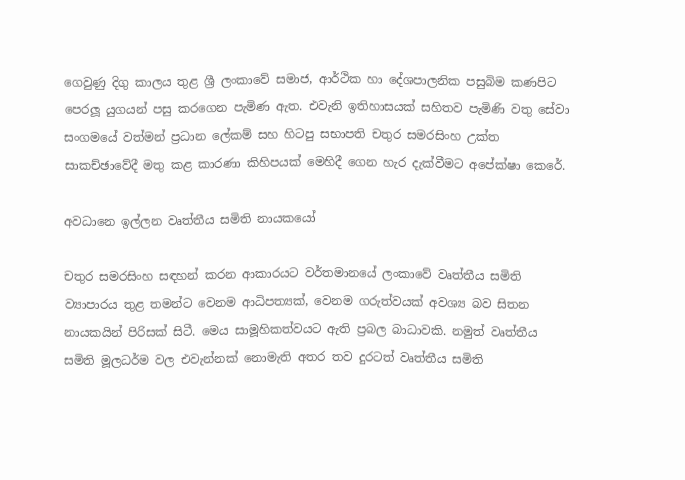ගෙවුණු දිගු කාලය තුළ ශ්‍රී ලංකාවේ සමාජ, ආර්ථික හා දේශපාලනික පසුබිම කණපිට පෙරලූ යුගයන් පසු කරගෙන පැමිණ ඇත. එවැනි ඉතිහාසයක් සහිතව පැමිණි වතු සේවා සංගමයේ වත්මන් ප්‍රධාන ලේකම් සහ හිටපු සභාපති චතුර සමරසිංහ උක්ත සාකච්ඡාවේදී මතු කළ කාරණා කිහිපයක් මෙහිදී ගෙන හැර දැක්වීමට අපේක්ෂා කෙරේ.

අවධානෙ ඉල්ලන වෘත්තීය සමිති නායකයෝ

චතුර සමරසිංහ සඳහන් කරන ආකාරයට වර්තමානයේ ලංකාවේ වෘත්තීය සමිති ව්‍යාපාරය තුළ තමන්ට වෙනම ආධිපත්‍යක්, වෙනම ගරුත්වයක් අවශ්‍ය බව සිතන නායකයින් පිරිසක් සිටී. මෙය සාමූහිකත්වයට ඇති ප්‍රබල බාධාවකි. නමුත් වෘත්තීය සමිති මූලධර්ම වල එවැන්නක් නොමැති අතර තව දුරටත් වෘත්තීය සමිති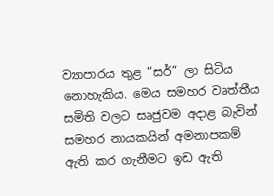ව්‍යාපාරය තුළ “සර්” ලා සිටිය නොහැකිය. මෙය සමහර වෘත්තීය සමිති වලට සෘජුවම අදාළ බැවින් සමහර නායකයින් අමනාපකම් ඇති කර ගැනීමට ඉඩ ඇති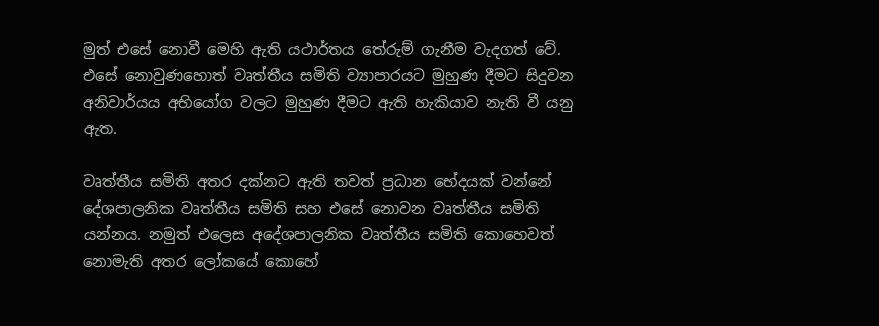මුත් එසේ නොවී මෙහි ඇති යථාර්තය තේරුම් ගැනීම වැදගත් වේ. එසේ නොවුණහොත් වෘත්තීය සමිති ව්‍යාපාරයට මුහුණ දීමට සිදුවන අනිවාර්යය අභියෝග වලට මුහුණ දීමට ඇති හැකියාව නැති වී යනු ඇත.

වෘත්තීය සමිති අතර දක්නට ඇති තවත් ප්‍රධාන භේදයක් වන්නේ දේශපාලනික වෘත්තීය සමිති සහ එසේ නොවන වෘත්තීය සමිති යන්නය. නමුත් එලෙස අදේශපාලනික වෘත්තීය සමිති කොහෙවත් නොමැති අතර ලෝකයේ කොහේ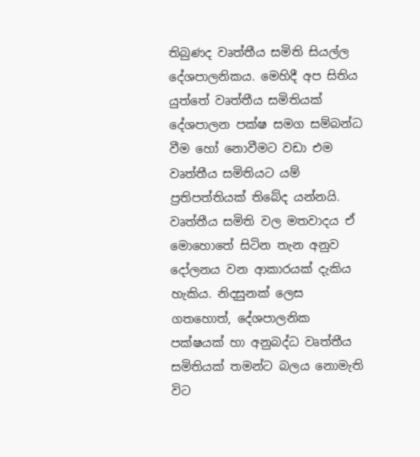තිබුණද වෘත්තීය සමිති සියල්ල දේශපාලනිකය. මෙහිදී අප සිතිය යුත්තේ වෘත්තීය සමිතියක් දේශපාලන පක්ෂ සමග සම්බන්ධ වීම හෝ නොවීමට වඩා එම වෘත්තීය සමිතියට යම් ප්‍රතිපත්තියක් තිබේද යන්නයි. වෘත්තීය සමිති වල මතවාදය ඒ මොහොතේ සිටින තැන අනුව දෝලනය වන ආකාරයක් දැකිය හැකිය. නිදසුනක් ලෙස ගතහොත්, දේශපාලනික පක්ෂයක් හා අනුබද්ධ වෘත්තීය සමිතියක් තමන්ට බලය නොමැති විට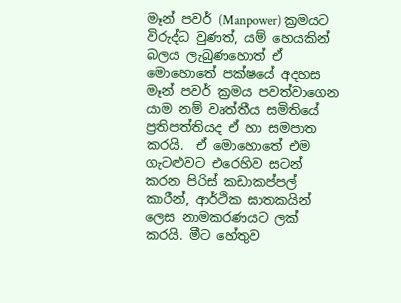මෑන් පවර් (Manpower) ක්‍රමයට විරුද්ධ වුණත්, යම් හෙයකින් බලය ලැබුණහොත් ඒ මොහොතේ පක්ෂයේ අදහස මෑන් පවර් ක්‍රමය පවත්වාගෙන යාම නම් වෘත්තීය සමිතියේ ප්‍රතිපත්තියද ඒ හා සමපාත කරයි.  ඒ මොහොතේ එම ගැටළුවට එරෙහිව සටන් කරන පිරිස් කඩාකප්පල් කාරීන්, ආර්ථික ඝාතකයින් ලෙස නාමකරණයට ලක් කරයි. මීට හේතුව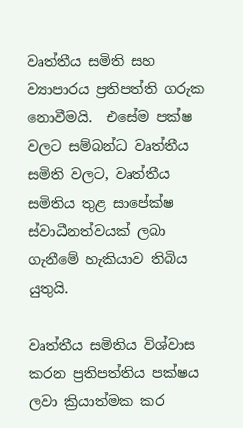වෘත්තීය සමිති සහ ව්‍යාපාරය ප්‍රතිපත්ති ගරුක නොවීමයි.  එසේම පක්ෂ වලට සම්බන්ධ වෘත්තීය සමිති වලට, වෘත්තීය සමිතිය තුළ සාපේක්ෂ ස්වාධීනත්වයක් ලබා ගැනීමේ හැකියාව තිබිය යුතුයි.

වෘත්තීය සමිතිය විශ්වාස කරන ප්‍රතිපත්තිය පක්ෂය ලවා ක්‍රියාත්මක කර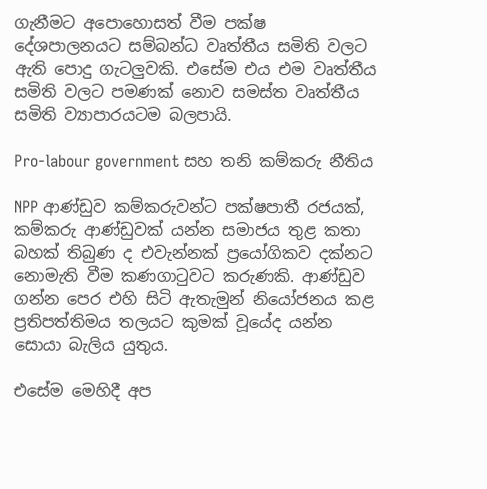ගැනීමට අපොහොසත් වීම පක්ෂ දේශපාලනයට සම්බන්ධ වෘත්තීය සමිති වලට ඇති පොදු ගැටලුවකි. එසේම එය එම වෘත්තීය සමිති වලට පමණක් නොව සමස්ත වෘත්තීය සමිති ව්‍යාපාරයටම බලපායි.

Pro-labour government සහ තනි කම්කරු නීතිය

NPP ආණ්ඩුව කම්කරුවන්ට පක්ෂපාතී රජයක්, කම්කරු ආණ්ඩුවක් යන්න සමාජය තුළ කතා බහක් තිබුණ ද එවැන්නක් ප්‍රයෝගිකව දක්නට නොමැති වීම කණගාටුවට කරුණකි. ආණ්ඩුව ගන්න පෙර එහි සිටි ඇතැමුන් නියෝජනය කළ ප්‍රතිපත්තිමය තලයට කුමක් වූයේද යන්න සොයා බැලිය යුතුය.

එසේම මෙහිදී අප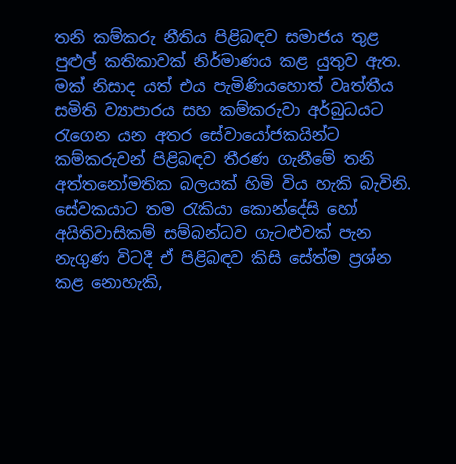තනි කම්කරු නීතිය පිළිබඳව සමාජය තුළ පුළුල් කතිකාවක් නිර්මාණය කළ යුතුව ඇත. මක් නිසාද යත් එය පැමිණියහොත් වෘත්තීය සමිති ව්‍යාපාරය සහ කම්කරුවා අර්බුධයට රැගෙන යන අතර සේවායෝජකයින්ට කම්කරුවන් පිළිබඳව තීරණ ගැනීමේ තනි අත්තනෝමතික බලයක් හිමි විය හැකි බැවිනි. සේවකයාට තම රැකියා කොන්දේසි හෝ අයිතිවාසිකම් සම්බන්ධව ගැටළුවක් පැන නැගුණ විටදී ඒ පිළිබඳව කිසි සේත්ම ප්‍රශ්න කළ නොහැකි,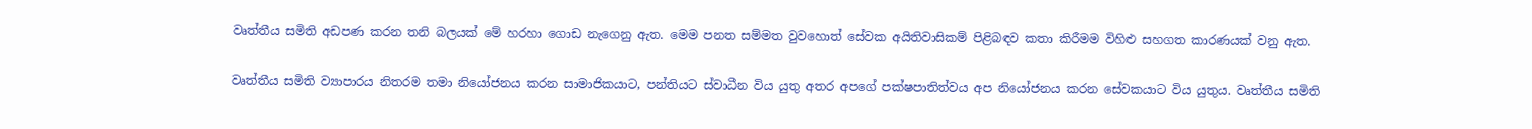වෘත්තීය සමිති අඩපණ කරන තනි බලයක් මේ හරහා ගොඩ නැගෙනු ඇත. මෙම පනත සම්මත වුවහොත් සේවක අයිතිවාසිකම් පිළිබඳව කතා කිරීමම විහිළු සහගත කාරණයක් වනු ඇත.

වෘත්තීය සමිති ව්‍යාපාරය නිතරම තමා නියෝජනය කරන සාමාජිකයාට, පන්තියට ස්වාධීන විය යුතු අතර අපගේ පක්ෂපාතිත්වය අප නියෝජනය කරන සේවකයාට විය යුතුය. වෘත්තීය සමිති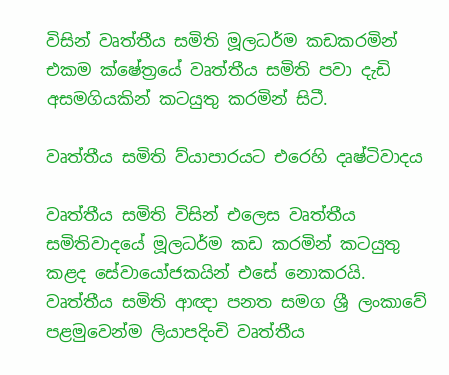විසින් වෘත්තීය සමිති මූලධර්ම කඩකරමින් එකම ක්ෂේත්‍රයේ වෘත්තීය සමිති පවා දැඩි අසමගියකින් කටයුතු කරමින් සිටී.

වෘත්තීය සමිති ව්යාපාරයට එරෙහි දෘෂ්ටිවාදය

වෘත්තීය සමිති විසින් එලෙස වෘත්තීය සමිතිවාදයේ මූලධර්ම කඩ කරමින් කටයුතු කළද සේවායෝජකයින් එසේ නොකරයි. වෘත්තීය සමිති ආඥා පනත සමග ශ්‍රී ලංකාවේ පළමුවෙන්ම ලියාපදිංචි වෘත්තීය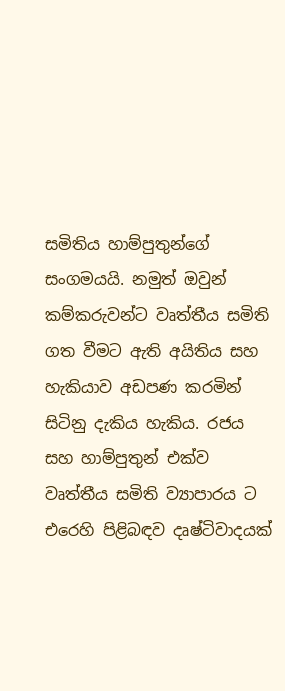සමිතිය හාම්පුතුන්ගේ සංගමයයි. නමුත් ඔවුන් කම්කරුවන්ට වෘත්තීය සමිති ගත වීමට ඇති අයිතිය සහ හැකියාව අඩපණ කරමින් සිටිනු දැකිය හැකිය. රජය සහ හාම්පුතුන් එක්ව වෘත්තීය සමිති ව්‍යාපාරය ට එරෙහි පිළිබඳව දෘෂ්ටිවාදයක්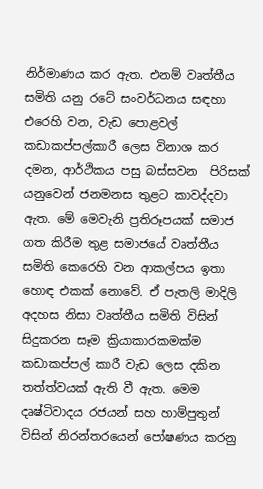නිර්මාණය කර ඇත. එනම් වෘත්තීය සමිති යනු රටේ සංවර්ධනය සඳහා එරෙහි වන, වැඩ පොළවල් කඩාකප්පල්කාරී ලෙස විනාශ කර දමන, ආර්ථිකය පසු බස්සවන  පිරිසක් යනුවෙන් ජනමනස තුළට කාවද්දවා ඇත. මේ මෙවැනි ප්‍රතිරූපයක් සමාජ ගත කිරීම තුළ සමාජයේ වෘත්තීය සමිති කෙරෙහි වන ආකල්පය ඉතා හොඳ එකක් නොවේ. ඒ පැතලි මාදිලි අදහස නිසා වෘත්තීය සමිති විසින් සිදුකරන සෑම ක්‍රියාකාරකමක්ම කඩාකප්පල් කාරී වැඩ ලෙස දකින තත්ත්වයක් ඇති වී ඇත. මෙම දෘෂ්ටිවාදය රජයන් සහ හාම්පුතුන් විසින් නිරන්තරයෙන් පෝෂණය කරනු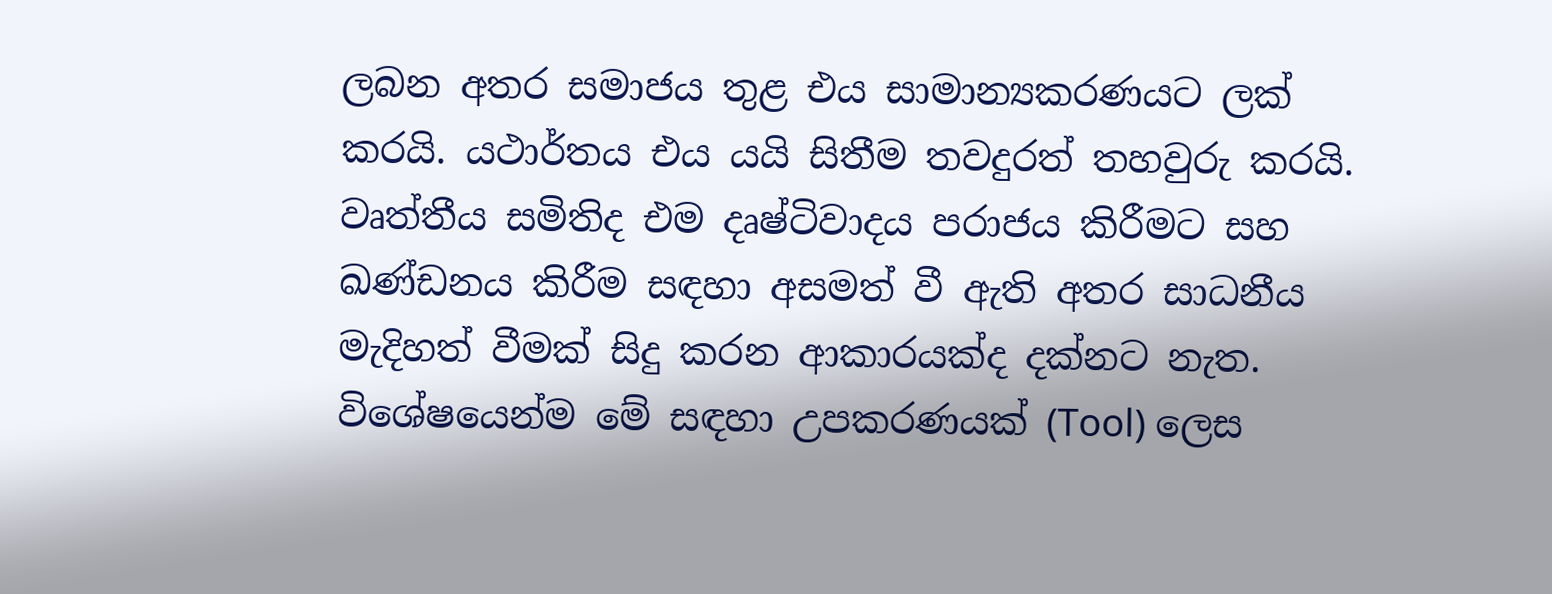ලබන අතර සමාජය තුළ එය සාමාන්‍යකරණයට ලක් කරයි. යථාර්තය එය යයි සිතීම තවදුරත් තහවුරු කරයි. වෘත්තීය සමිතිද එම දෘෂ්ටිවාදය පරාජය කිරීමට සහ ඛණ්ඩනය කිරීම සඳහා අසමත් වී ඇති අතර සාධනීය මැදිහත් වීමක් සිදු කරන ආකාරයක්ද දක්නට නැත. විශේෂයෙන්ම මේ සඳහා උපකරණයක් (Tool) ලෙස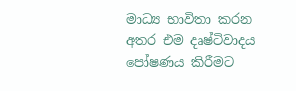මාධ්‍ය භාවිතා කරන අතර එම දෘෂ්ටිවාදය පෝෂණය කිරීමට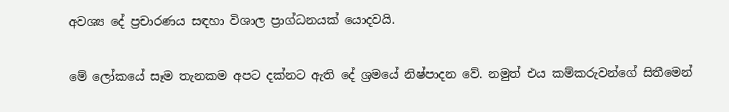අවශ්‍ය දේ ප්‍රචාරණය සඳහා විශාල ප්‍රාග්ධනයක් යොදවයි.

මේ ලෝකයේ සෑම තැනකම අපට දක්නට ඇති දේ ශ්‍රමයේ නිෂ්පාදන වේ. නමුත් එය කම්කරුවන්ගේ සිතීමෙන්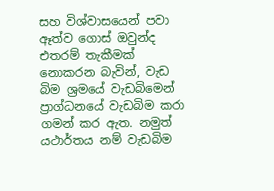සහ විශ්වාසයෙන් පවා ඈත්ව ගොස් ඔවුන්ද එතරම් තැකීමක් නොකරන බැවින්, වැඩ බිම ශ්‍රමයේ වැඩබිමෙන් ප්‍රාග්ධනයේ වැඩබිම කරා ගමන් කර ඇත. නමුත් යථාර්තය නම් වැඩබිම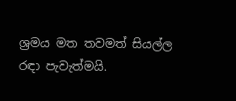ශ්‍රමය මත තවමත් සියල්ල රඳා පැවැත්මයි.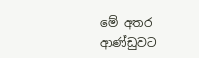මේ අතර ආණ්ඩුවට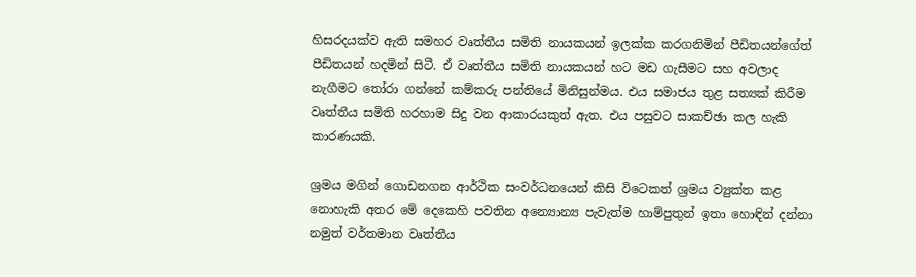හිසරදයක්ව ඇති සමහර වෘත්තීය සමිති නායකයන් ඉලක්ක කරගනිමින් පීඩිතයන්ගේත් පීඩිතයන් හදමින් සිටී. ඒ වෘත්තීය සමිති නායකයන් හට මඩ ගැසීමට සහ අවලාද නැගීමට තෝරා ගන්නේ කම්කරු පන්තියේ මිනිසුන්මය. එය සමාජය තුළ සත්‍යක් කිරීම වෘත්තීය සමිති හරහාම සිදු වන ආකාරයකුත් ඇත. එය පසුවට සාකච්ඡා කල හැකි කාරණයකි.

ශ්‍රමය මගින් ගොඩනගන ආර්ථික සංවර්ධනයෙන් කිසි විටෙකත් ශ්‍රමය ව්‍යුක්ත කළ නොහැකි අතර මේ දෙකෙහි පවතින අන්‍යොන්‍ය පැවැත්ම හාම්පුතුන් ඉතා හොඳින් දන්නා නමුත් වර්තමාන වෘත්තීය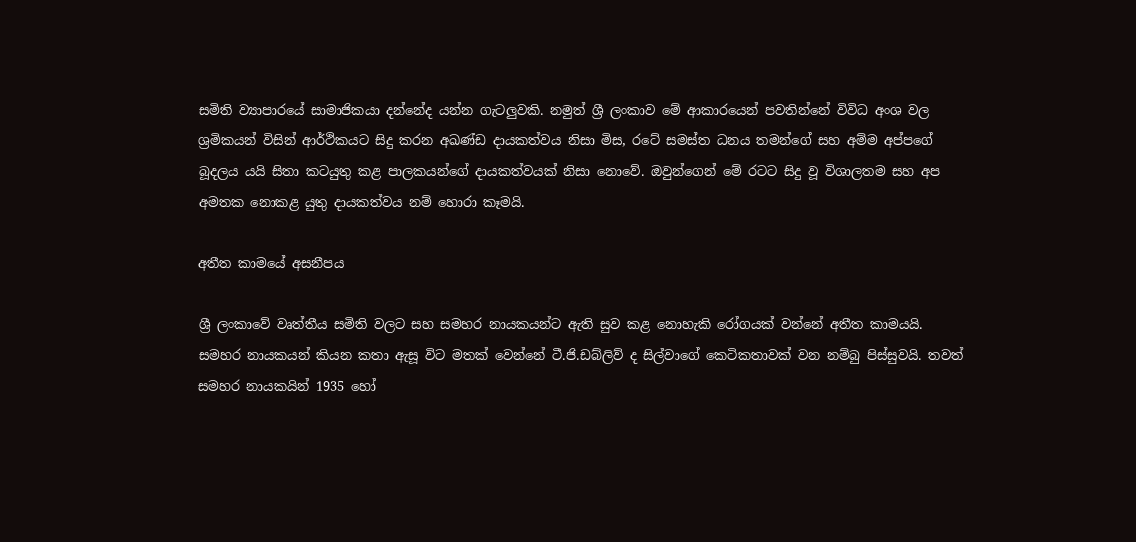සමිති ව්‍යාපාරයේ සාමාජිකයා දන්නේද යන්න ගැටලුවකි. නමුත් ශ්‍රී ලංකාව මේ ආකාරයෙන් පවතින්නේ විවිධ අංශ වල ශ්‍රමිකයන් විසින් ආර්ථිකයට සිදු කරන අඛණ්ඩ දායකත්වය නිසා මිස, රටේ සමස්ත ධනය තමන්ගේ සහ අම්ම අප්පගේ බූදලය යයි සිතා කටයුතු කළ පාලකයන්ගේ දායකත්වයක් නිසා නොවේ. ඔවුන්ගෙන් මේ රටට සිදු වූ විශාලතම සහ අප අමතක නොකළ යුතු දායකත්වය නම් හොරා කෑමයි.

අතීත කාමයේ අසනීපය

ශ්‍රී ලංකාවේ වෘත්තීය සමිති වලට සහ සමහර නායකයන්ට ඇති සුව කළ නොහැකි රෝගයක් වන්නේ අතීත කාමයයි. සමහර නායකයන් කියන කතා ඇසූ විට මතක් වෙන්නේ ටී.ජි.ඩබ්ලිව් ද සිල්වාගේ කෙටිකතාවක් වන නම්බු පිස්සුවයි. තවත් සමහර නායකයින් 1935 හෝ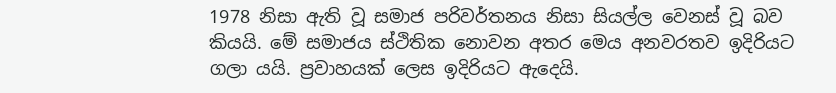1978 නිසා ඇති වූ සමාජ පරිවර්තනය නිසා සියල්ල වෙනස් වූ බව කියයි. මේ සමාජය ස්ථිතික නොවන අතර මෙය අනවරතව ඉදිරියට ගලා යයි. ප්‍රවාහයක් ලෙස ඉදිරියට ඇදෙයි.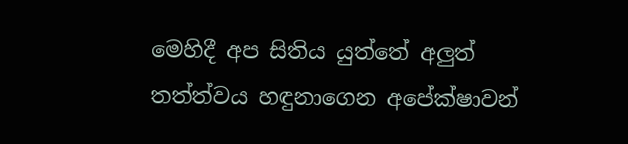මෙහිදී අප සිතිය යුත්තේ අලුත් තත්ත්වය හඳුනාගෙන අපේක්ෂාවන්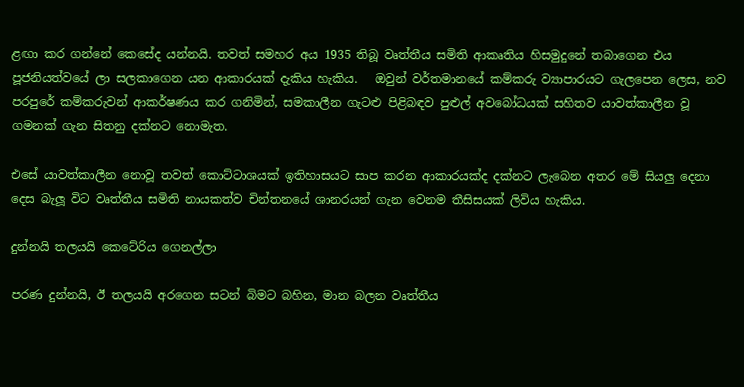ළඟා කර ගන්නේ කෙසේද යන්නයි. තවත් සමහර අය 1935 තිබූ වෘත්තීය සමිති ආකෘතිය හිසමුදුනේ තබාගෙන එය පූජනියත්වයේ ලා සලකාගෙන යන ආකාරයක් දැකිය හැකිය.   ඔවුන් වර්තමානයේ කම්කරු ව්‍යාපාරයට ගැලපෙන ලෙස, නව පරපුරේ කම්කරුවන් ආකර්ෂණය කර ගනිමින්, සමකාලීන ගැටළු පිළිබඳව පුළුල් අවබෝධයක් සහිතව යාවත්කාලීන වූ ගමනක් ගැන සිතනු දක්නට නොමැත.

එසේ යාවත්කාලීන නොවූ තවත් කොට්ටාශයක් ඉතිහාසයට සාප කරන ආකාරයක්ද දක්නට ලැබෙන අතර මේ සියලු දෙනා දෙස බැලූ විට වෘත්තීය සමිති නායකත්ව චින්තනයේ ශානරයන් ගැන වෙනම තීසිසයක් ලිවිය හැකිය.

දුන්නයි තලයයි කෙටේරිය ගෙනල්ලා

පරණ දුන්නයි, ඊ තලයයි අරගෙන සටන් බිමට බහින, මාන බලන වෘත්තීය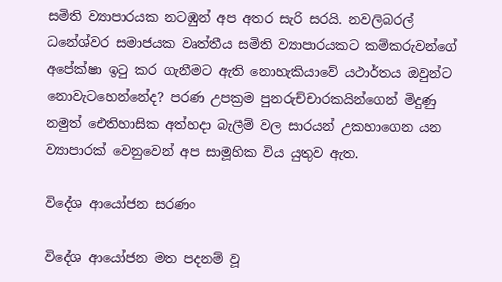සමිති ව්‍යාපාරයක නටඹුන් අප අතර සැරි සරයි. නවලිබරල් ධනේශ්වර සමාජයක වෘත්තීය සමිති ව්‍යාපාරයකට කම්කරුවන්ගේ අපේක්ෂා ඉටු කර ගැනීමට ඇති නොහැකියාවේ යථාර්තය ඔවුන්ට නොවැටහෙන්නේද? පරණ උපක්‍රම පුනරුච්චාරකයින්ගෙන් මිදුණු නමුත් ඓතිහාසික අත්හදා බැලීම් වල සාරයන් උකහාගෙන යන ව්‍යාපාරක් වෙනුවෙන් අප සාමූහික විය යුතුව ඇත.

විදේශ ආයෝජන සරණං

විදේශ ආයෝජන මත පදනම් වූ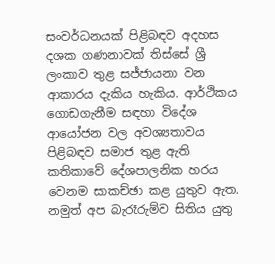සංවර්ධනයක් පිළිබඳව අදහස දශක ගණනාවක් තිස්සේ ශ්‍රී ලංකාව තුළ සජ්ජායනා වන ආකාරය දැකිය හැකිය. ආර්ථිකය ගොඩගැනීම සඳහා විදේශ ආයෝජන වල අවශ්‍යතාවය පිළිබඳව සමාජ තුළ ඇති කතිකාවේ දේශපාලනික හරය වෙනම සාකච්ඡා කළ යුතුව ඇත. නමුත් අප බැරෑරුම්ව සිතිය යුතු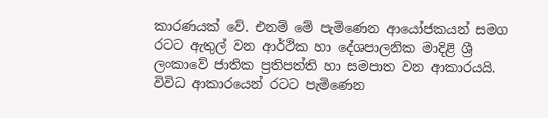කාරණයක් වේ. එනම් මේ පැමිණෙන ආයෝජකයන් සමග රටට ඇතුල් වන ආර්ථික හා දේශපාලනික මාදිළි ශ්‍රී ලංකාවේ ජාතික ප්‍රතිපත්ති හා සමපාත වන ආකාරයයි. විවිධ ආකාරයෙන් රටට පැමිණෙන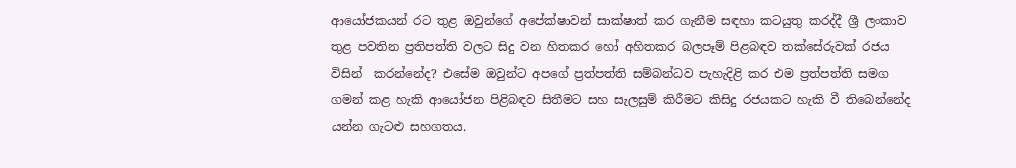ආයෝජකයන් රට තුළ ඔවුන්ගේ අපේක්ෂාවන් සාක්ෂාත් කර ගැනීම සඳහා කටයුතු කරද්දී ශ්‍රී ලංකාව තුළ පවතින ප්‍රතිපත්ති වලට සිදු වන හිතකර හෝ අහිතකර බලපෑම් පිළබඳව තක්සේරුවක් රජය විසින්  කරන්නේද? එසේම ඔවුන්ට අපගේ ප්‍රත්පත්ති සම්බන්ධව පැහැදිළි කර එම ප්‍රත්පත්ති සමග ගමන් කළ හැකි ආයෝජන පිළිබඳව සිතීමට සහ සැලසුම් කිරීමට කිසිදු රජයකට හැකි වී තිබෙන්නේද යන්න ගැටළු සහගතය.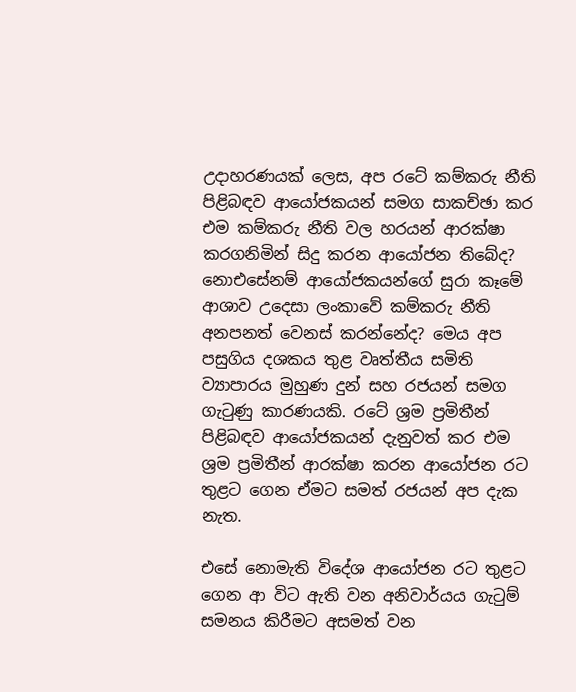උදාහරණයක් ලෙස, අප රටේ කම්කරු නීති පිළිබඳව ආයෝජකයන් සමග සාකච්ඡා කර එම කම්කරු නීති වල හරයන් ආරක්ෂා කරගනිමින් සිදු කරන ආයෝජන තිබේද? නොඑසේනම් ආයෝජකයන්ගේ සුරා කෑමේ ආශාව උදෙසා ලංකාවේ කම්කරු නීති අනපනත් වෙනස් කරන්නේද? මෙය අප පසුගිය දශකය තුළ වෘත්තීය සමිති ව්‍යාපාරය මුහුණ දුන් සහ රජයන් සමග ගැටුණු කාරණයකි. රටේ ශ්‍රම ප්‍රමිතීන් පිළිබඳව ආයෝජකයන් දැනුවත් කර එම ශ්‍රම ප්‍රමිතීන් ආරක්ෂා කරන ආයෝජන රට තුළට ගෙන ඒමට සමත් රජයන් අප දැක නැත.

එසේ නොමැති විදේශ ආයෝජන රට තුළට ගෙන ආ විට ඇති වන අනිවාර්යය ගැටුම් සමනය කිරීමට අසමත් වන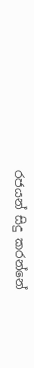රජයන් සිදු කරන්නේ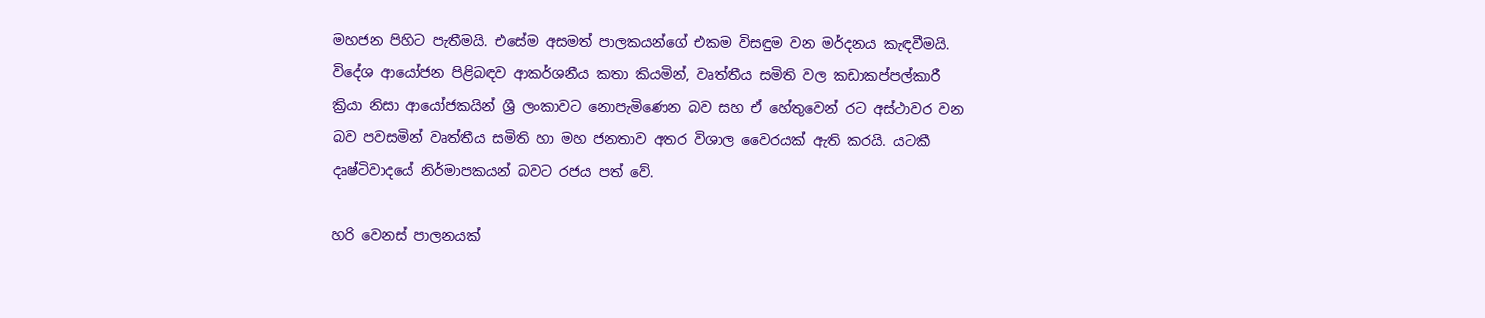මහජන පිහිට පැතීමයි. එසේම අසමත් පාලකයන්ගේ එකම විසඳුම වන මර්දනය කැඳවීමයි. විදේශ ආයෝජන පිළිබඳව ආකර්ශනීය කතා කියමින්, වෘත්තීය සමිති වල කඩාකප්පල්කාරී ක්‍රියා නිසා ආයෝජකයින් ශ්‍රී ලංකාවට නොපැමිණෙන බව සහ ඒ හේතුවෙන් රට අස්ථාවර වන බව පවසමින් වෘත්තීය සමිති හා මහ ජනතාව අතර විශාල වෛරයක් ඇති කරයි. යටකී දෘෂ්ටිවාදයේ නිර්මාපකයන් බවට රජය පත් වේ.

හරි වෙනස් පාලනයක්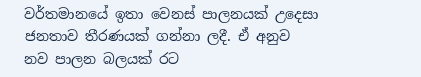වර්තමානයේ ඉතා වෙනස් පාලනයක් උදෙසා ජනතාව තීරණයක් ගන්නා ලදී. ඒ අනුව නව පාලන බලයක් රට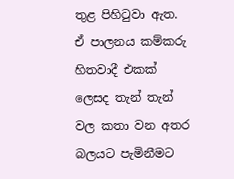තුළ පිහිටුවා ඇත. ඒ පාලනය කම්කරු හිතවාදී එකක් ලෙසද තැන් තැන් වල කතා වන අතර බලයට පැමිනීමට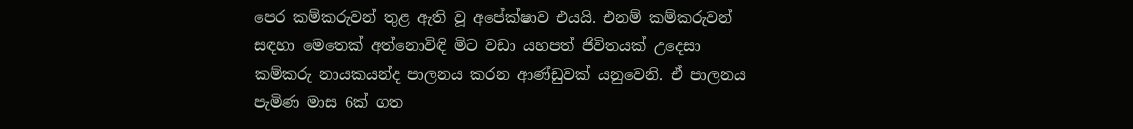පෙර කම්කරුවන් තුළ ඇති වූ අපේක්ෂාව එයයි. එනම් කම්කරුවන් සඳහා මෙතෙක් අත්නොවිඳි මිට වඩා යහපත් ජිවිතයක් උදෙසා කම්කරු නායකයන්ද පාලනය කරන ආණ්ඩුවක් යනුවෙනි. ඒ පාලනය පැමිණ මාස 6ක් ගත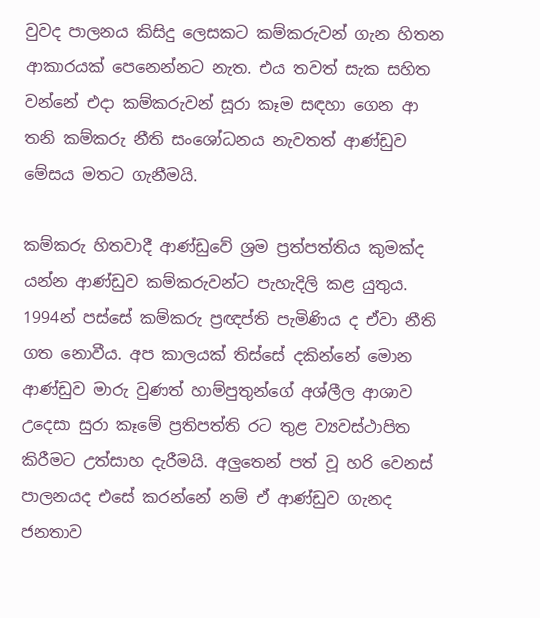වුවද පාලනය කිසිදු ලෙසකට කම්කරුවන් ගැන හිතන ආකාරයක් පෙනෙන්නට නැත. එය තවත් සැක සහිත වන්නේ එදා කම්කරුවන් සූරා කෑම සඳහා ගෙන ආ තනි කම්කරු නීති සංශෝධනය නැවතත් ආණ්ඩුව මේසය මතට ගැනීමයි.

කම්කරු හිතවාදී ආණ්ඩුවේ ශ්‍රම ප්‍රත්පත්තිය කුමක්ද යන්න ආණ්ඩුව කම්කරුවන්ට පැහැදිලි කළ යුතුය. 1994න් පස්සේ කම්කරු ප්‍රඥප්ති පැමිණිය ද ඒවා නීති ගත නොවීය. අප කාලයක් තිස්සේ දකින්නේ මොන ආණ්ඩුව මාරු වුණත් හාම්පුතුන්ගේ අශ්ලීල ආශාව උදෙසා සුරා කෑමේ ප්‍රතිපත්ති රට තුළ ව්‍යවස්ථාපිත කිරීමට උත්සාහ දැරීමයි. අලුතෙන් පත් වූ හරි වෙනස් පාලනයද එසේ කරන්නේ නම් ඒ ආණ්ඩුව ගැනද ජනතාව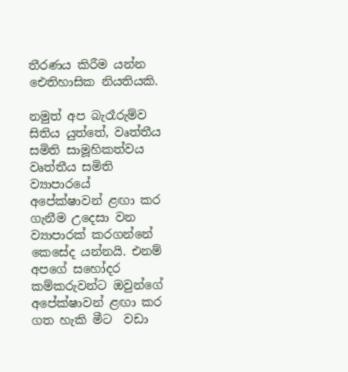තීරණය කිරීම යන්න ඓතිහාසික නියතියකි.

නමුත් අප බැරෑරුම්ව සිතිය යුත්තේ, වෘත්තීය සමිති සාමූහිකත්වය වෘත්තීය සමිති ව්‍යාපාරයේ අපේක්ෂාවන් ළඟා කර ගැනීම උදෙසා වන ව්‍යාපාරක් කරගන්නේ කෙසේද යන්නයි. එනම් අපගේ සහෝදර කම්කරුවන්ට ඔවුන්ගේ අපේක්ෂාවන් ළඟා කර ගත හැකි මීට  වඩා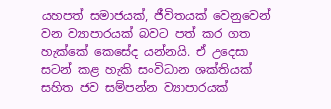යහපත් සමාජයක්, ජීවිතයක් වෙනුවෙන් වන ව්‍යාපාරයක් බවට පත් කර ගත හැක්කේ කෙසේද යන්නයි. ඒ උදෙසා සටන් කළ හැකි සංවිධාන ශක්තියක් සහිත ජව සම්පන්න ව්‍යාපාරයක්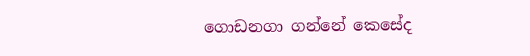ගොඩනගා ගන්නේ කෙසේද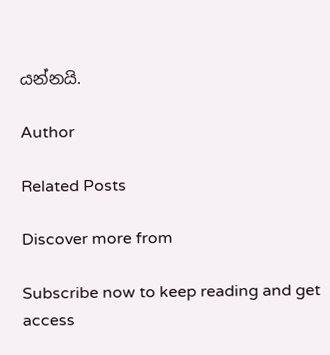යන්නයි.

Author

Related Posts

Discover more from

Subscribe now to keep reading and get access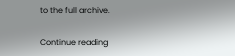to the full archive.

Continue reading